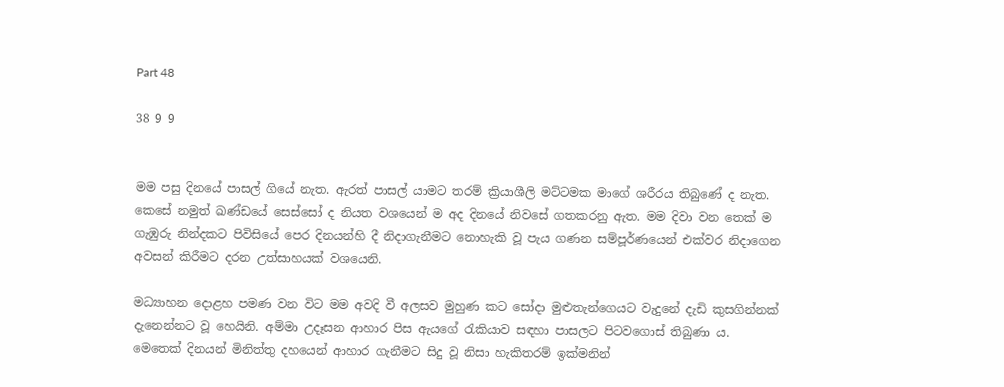Part 48

38 9 9


මම පසු දිනයේ පාසල් ගියේ නැත. ඇරත් පාසල් යාමට තරම් ක්‍රියාශීලි මට්ටමක මාගේ ශරීරය තිබුණේ ද නැත. කෙසේ නමුත් ඛණ්ඩයේ සෙස්සෝ ද නියත වශයෙන් ම අද දිනයේ නිවසේ ගතකරනු ඇත. මම දිවා වන තෙක් ම ගැඹුරු නින්දකට පිවිසියේ පෙර දිනයන්හි දී නිදාගැනීමට නොහැකි වූ පැය ගණන සම්පූර්ණයෙන් එක්වර නිදාගෙන අවසන් කිරීමට දරන උත්සාහයක් වශයෙනි.

මධ්‍යාහන දොළහ පමණ වන විට මම අවදි වී අලසව මුහුණ කට සෝදා මුළුතැන්ගෙයට වැදුනේ දැඩි කුසගින්නක් දැනෙන්නට වූ හෙයිනි. අම්මා උදෑසන ආහාර පිස ඇයගේ රැකියාව සඳහා පාසලට පිටවගොස් තිබුණා ය. මෙතෙක් දිනයන් මිනිත්තු දහයෙන් ආහාර ගැනීමට සිදු වූ නිසා හැකිතරම් ඉක්මනින්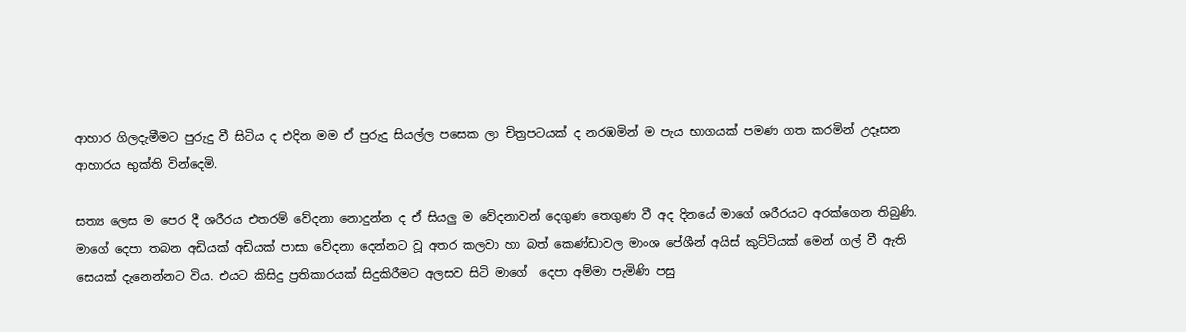ආහාර ගිලදැමීමට පුරුදු වී සිටිය ද එදින මම ඒ පුරුදු සියල්ල පසෙක ලා චිත්‍රපටයක් ද නරඹමින් ම පැය භාගයක් පමණ ගත කරමින් උදෑසන ආහාරය භුක්ති වින්දෙමි.

සත්‍ය ලෙස ම පෙර දී ශරීරය එතරම් වේදනා නොදුන්න ද ඒ සියලු ම වේදනාවන් දෙගුණ තෙගුණ වී අද දිනයේ මාගේ ශරීරයට අරක්ගෙන තිබුණි. මාගේ දෙපා තබන අඩියක් අඩියක් පාසා වේදනා දෙන්නට වූ අතර කලවා හා බත් කෙණ්ඩාවල මාංශ පේශීන් අයිස් කුට්ටියක් මෙන් ගල් වී ඇති සෙයක් දැනෙන්නට විය. එයට කිසිදු ප්‍රතිකාරයක් සිදුකිරීමට අලසව සිටි මාගේ  දෙපා අම්මා පැමිණි පසු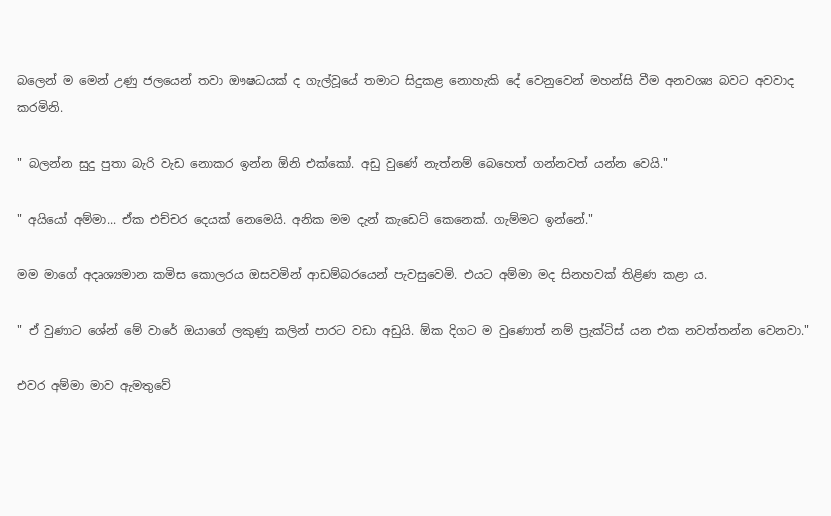බලෙන් ම මෙන් උණු ජලයෙන් තවා ඖෂධයක් ද ගැල්වූයේ තමාට සිදුකළ නොහැකි දේ වෙනුවෙන් මහන්සි වීම අනවශ්‍ය බවට අවවාද කරමිනි.

" බලන්න සුදු පුතා බැරි වැඩ නොකර ඉන්න ඕනි එක්කෝ. අඩු වුණේ නැත්නම් බෙහෙත් ගන්නවත් යන්න වෙයි."

" අයියෝ අම්මා... ඒක එච්චර දෙයක් නෙමෙයි. අනික මම දැන් කැඩෙට් කෙනෙක්. ගැම්මට ඉන්නේ."

මම මාගේ අදෘශ්‍යමාන කමිස කොලරය ඔසවමින් ආඩම්බරයෙන් පැවසුවෙමි. එයට අම්මා මද සිනහවක් තිළිණ කළා ය.

" ඒ වුණාට ශේන් මේ වාරේ ඔයාගේ ලකුණු කලින් පාරට වඩා අඩුයි. ඕක දිගට ම වුණොත් නම් ප්‍රැක්ටිස් යන එක නවත්තන්න වෙනවා."

එවර අම්මා මාව ඇමතුවේ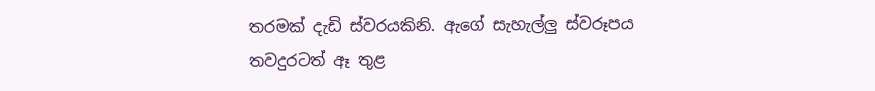තරමක් දැඩි ස්වරයකිනි. ඇගේ සැහැල්ලු ස්වරූපය තවදුරටත් ඈ තුළ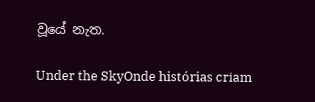වූයේ නැත.

Under the SkyOnde histórias criam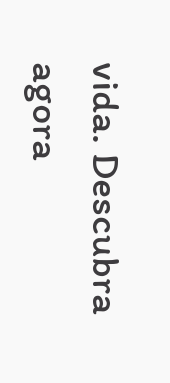vida. Descubra agora